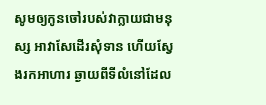សូមឲ្យកូនចៅរបស់វាក្លាយជាមនុស្ស អាវាសែដើរសុំទាន ហើយស្វែងរកអាហារ ឆ្ងាយពីទីលំនៅដែល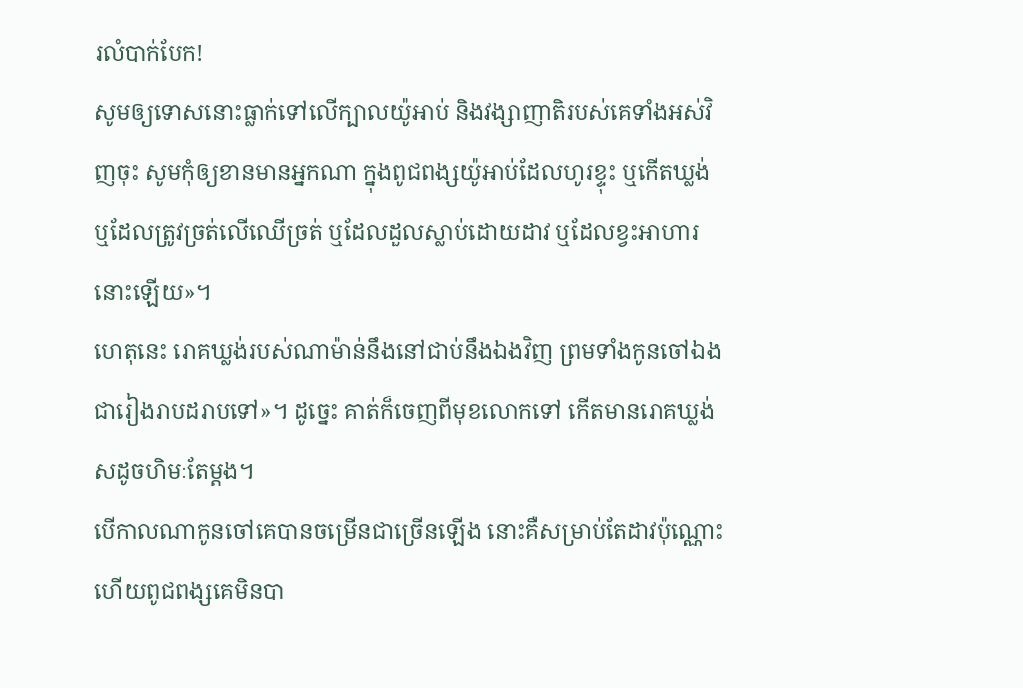រលំបាក់បែក!
សូមឲ្យទោសនោះធ្លាក់ទៅលើក្បាលយ៉ូអាប់ និងវង្សាញាតិរបស់គេទាំងអស់វិញចុះ សូមកុំឲ្យខានមានអ្នកណា ក្នុងពូជពង្សយ៉ូអាប់ដែលហូរខ្ទុះ ឬកើតឃ្លង់ ឬដែលត្រូវច្រត់លើឈើច្រត់ ឬដែលដួលស្លាប់ដោយដាវ ឬដែលខ្វះអាហារនោះឡើយ»។
ហេតុនេះ រោគឃ្លង់របស់ណាម៉ាន់នឹងនៅជាប់នឹងឯងវិញ ព្រមទាំងកូនចៅឯងជារៀងរាបដរាបទៅ»។ ដូច្នេះ គាត់ក៏ចេញពីមុខលោកទៅ កើតមានរោគឃ្លង់សដូចហិមៈតែម្តង។
បើកាលណាកូនចៅគេបានចម្រើនជាច្រើនឡើង នោះគឺសម្រាប់តែដាវប៉ុណ្ណោះ ហើយពូជពង្សគេមិនបា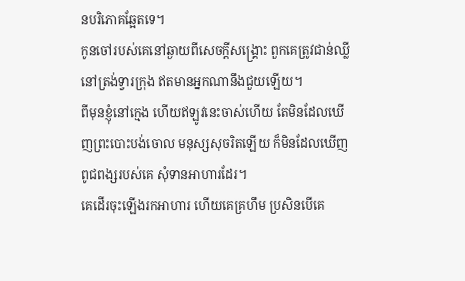នបរិភោគឆ្អែតទេ។
កូនចៅរបស់គេនៅឆ្ងាយពីសេចក្ដីសង្គ្រោះ ពួកគេត្រូវជាន់ឈ្លីនៅត្រង់ទ្វារក្រុង ឥតមានអ្នកណានឹងជួយឡើយ។
ពីមុនខ្ញុំនៅក្មេង ហើយឥឡូវនេះចាស់ហើយ តែមិនដែលឃើញព្រះបោះបង់ចោល មនុស្សសុចរិតឡើយ ក៏មិនដែលឃើញពូជពង្សរបស់គេ សុំទានអាហារដែរ។
គេដើរចុះឡើងរកអាហារ ហើយគេគ្រហឹម ប្រសិនបើគេ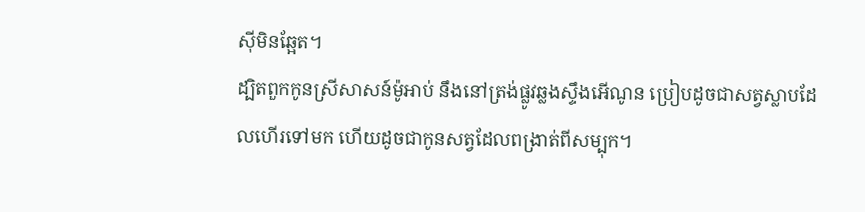ស៊ីមិនឆ្អែត។
ដ្បិតពួកកូនស្រីសាសន៍ម៉ូអាប់ នឹងនៅត្រង់ផ្លូវឆ្លងស្ទឹងអើណូន ប្រៀបដូចជាសត្វស្លាបដែលហើរទៅមក ហើយដូចជាកូនសត្វដែលពង្រាត់ពីសម្បុក។